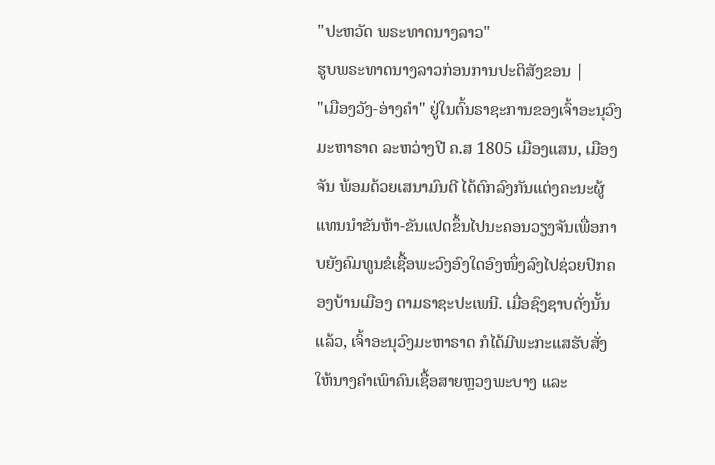"ປະຫວັດ ພຣະທາດນາງລາວ"
ຮູບພຣະທາດນາງລາວກ່ອນການປະຕິສັງຂອນ |
"ເມືອງວັງ-ອ່າງຄຳ" ຢູ່ໃນຕົ້ນຣາຊະການຂອງເຈົ້າອະນຸວົງ ມະຫາຣາດ ລະຫວ່າງປີ ຄ.ສ 1805 ເມືອງແສນ, ເມືອງຈັນ ພ້ອມດ້ວຍເສນາມົນຕີ ໄດ້ຕົກລົງກັນແຕ່ງຄະນະຜູ້ແທນນຳຂັນຫ້າ-ຂັນແປດຂຶ້ນໄປນະຄອນວຽງຈັນເພື່ອກາບຍັງຄົມທູນຂໍເຊື້ອພະວົງອົງໃດອົງໜຶ່ງລົງໄປຊ່ວຍປົກຄອງບ້ານເມືອງ ຕາມຣາຊະປະເພນີ. ເມື່ອຊົງຊາບດັ່ງນັ້ນແລ້ວ, ເຈົ້າອະນຸວົງມະຫາຣາດ ກໍໄດ້ມີພະກະແສຮັບສັ່ງ ໃຫ້ນາງຄຳເພົາຄົນເຊື້ອສາຍຫຼວງພະບາງ ແລະ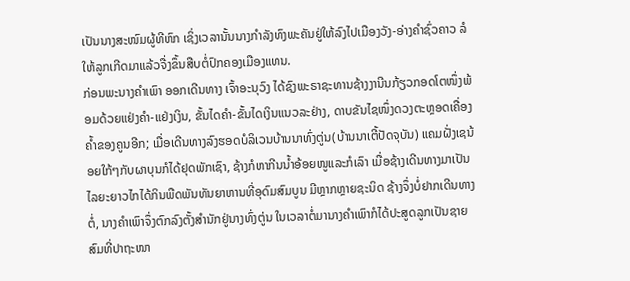ເປັນນາງສະໜົມຜູ້ທີຫົກ ເຊິ່ງເວລານັ້ນນາງກຳລັງທົງພະຄັນຢູ່ໃຫ້ລົງໄປເມືອງວັງ-ອ່າງຄຳຊົ່ວຄາວ ລໍໃຫ້ລູກເກີດມາແລ້ວຈື່ງຂຶ້ນສືບຕໍ່ປົກຄອງເມືອງແທນ.
ກ່ອນພະນາງຄຳເພົາ ອອກເດີນທາງ ເຈົ້າອະນຸວົງ ໄດ້ຊົງພະຣາຊະທານຊ້າງງານີນກ້ຽວກອດໂຕໜຶ່ງພ້ອມດ້ວຍແຢ່ງຄຳ-ແຢ່ງເງິນ, ຂັ້ນໄດຄຳ-ຂັ້ນໄດເງິນແນວລະຢ່າງ, ດາບຂັນໄຊໜຶ່ງດວງຕະຫຼອດເຄື່ອງຄໍ້າຂອງຄູນອີກ; ເມື່ອເດີນທາງລົງຮອດບໍລິເວນບ້ານນາທົ່ງຕູ່ນ(ບ້ານນາເຕີ້ປັດຈຸບັນ) ແຄມຝັ່ງເຊນ້ອຍໃກ້ໆກັບຜາບຸນກໍໄດ້ຢຸດພັກເຊົາ, ຊ້າງກໍຫາກີນນໍ້າອ້ອຍໜູແລະກໍເລົາ ເມື່ອຊ້າງເດີນທາງມາເປັນໄລຍະຍາວໄກໄດ້ກິນພືດພັນທັນຍາຫານທີ່ອຸດົມສົມບູນ ມີຫຼາກຫຼາຍຊະນິດ ຊ້າງຈຶ່ງບໍ່ຢາກເດີນທາງຕໍ່, ນາງຄຳເພົາຈຶ່ງຕົກລົງຕັ້ງສຳນັກຢູ່ນາງທົ່ງຕູ່ນ ໃນເວລາຕໍ່ມານາງຄຳເພົາກໍໄດ້ປະສູດລູກເປັນຊາຍສົມທີ່ປາຖະໜາ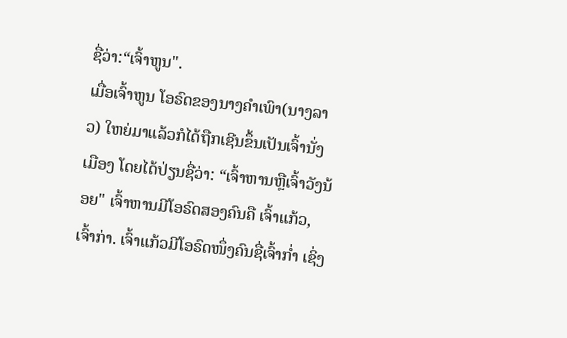ຊື່ວ່າ:“ເຈົ້າຫູນ".
ເມື່ອເຈົ້າຫູນ ໂອຣົດຂອງນາງຄຳເພົາ(ນາງລາວ) ໃຫຍ່ມາແລ້ວກໍໄດ້ຖືກເຊີນຂຶ້ນເປັນເຈົ້ານັ່ງເມືອງ ໂດຍໄດ້ປ່ຽນຊື່ວ່າ: “ເຈົ້າຫານຫຼືເຈົ້າວັງນ້ອຍ" ເຈົ້າຫານມີໂອຣົດສອງຄົນຄື ເຈົ້າແກ້ວ,ເຈົ້າກ່າ. ເຈົ້າແກ້ວມີໂອຣົດໜຶ່ງຄົນຊື່ເຈົ້າກໍ່າ ເຊິ່ງ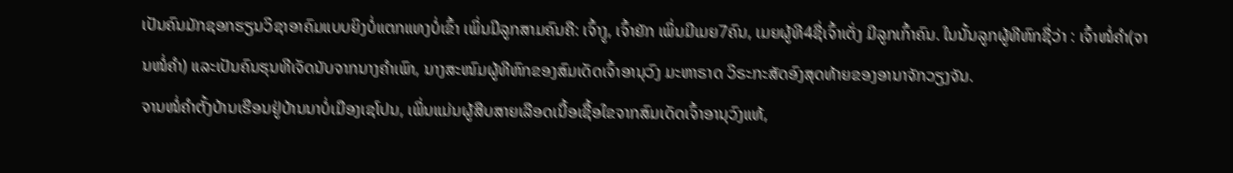ເປັນຄົນມັກຊອກຮຽນວິຊາອາຄົມແບບຍິງບໍ່ແຕກແທງບໍ່ເຂົ້າ ເພິ່ນມີລູກສາມຄົນຄື: ເຈົ້າງູ, ເຈົ້າຍັກ ເພິ່ນມີເມຍ7ຄົນ, ເມຍຜູ້ທີ4ຊື່ເຈົ້າເຕັ່ງ ມີລູກເກົ້າຄົນ. ໃນນັ້ນລູກຜູ້ທີຫົກຊື່ວ່າ : ເຈົ້າໜໍ່ຄຳ(ຈານໜໍ່ຄຳ) ແລະເປັນຄົນຮຸນທີເຈັດນັບຈາກນາງຄຳເພົາ, ນາງສະໜົມຜູ້ທີຫົກຂອງສົມເດັດເຈົ້າອານຸວົງ ມະຫາຣາດ ວິຣະກະສັດອົງສຸດທ້າຍຂອງອານາຈັກວຽງຈັນ.
ຈານໜໍ່ຄຳຕັ້ງບ້ານເຮືອນຢູ່ບ້ານນາບໍ່ເມືອງເຊໂປນ, ເພິ່ນແມ່ນຜູ້ສືບສາຍເລືອດເນື້ອເຊື້ອໃຂຈາກສົມເດັດເຈົ້າອານຸວົງແທ້,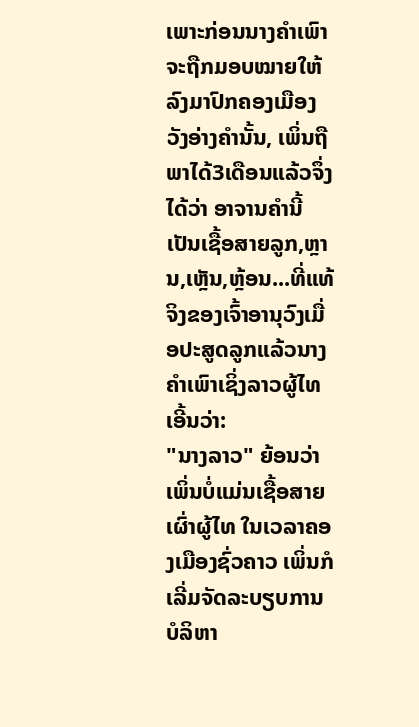ເພາະກ່ອນນາງຄຳເພົາຈະຖືກມອບໝາຍໃຫ້ລົງມາປົກຄອງເມືອງວັງອ່າງຄຳນັ້ນ, ເພິ່ນຖືພາໄດ້3ເດືອນແລ້ວຈຶ່ງໄດ້ວ່າ ອາຈານຄຳນີ້ເປັນເຊື້ອສາຍລູກ,ຫຼານ,ເຫຼັນ,ຫຼ້ອນ...ທີ່ແທ້ຈິງຂອງເຈົ້າອານຸວົງເມື່ອປະສູດລູກແລ້ວນາງຄຳເພົາເຊິ່ງລາວຜູ້ໄທເອີ້ນວ່າ:
"ນາງລາວ" ຍ້ອນວ່າເພິ່ນບໍ່ແມ່ນເຊື້ອສາຍເຜົ່າຜູ້ໄທ ໃນເວລາຄອງເມືອງຊົ່ວຄາວ ເພິ່ນກໍເລີ່ມຈັດລະບຽບການບໍລິຫາ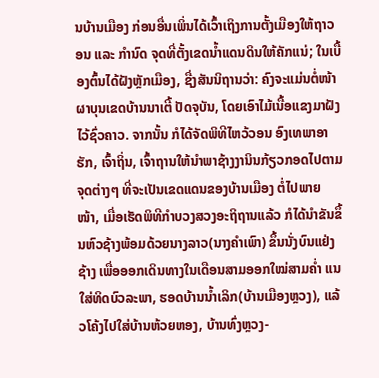ນບ້ານເມືອງ ກ່ອນອື່ນເພິ່ນໄດ້ເວົ້າເຖິງການຕັ້ງເມືອງໃຫ້ຖາວອນ ແລະ ກຳນົດ ຈຸດທີ່ຕັ້ງເຂດນໍ້າແດນດິນໃຫ້ຄັກແນ່; ໃນເບື້ອງຕົ້ນໄດ້ຝັງຫຼັກເມືອງ, ຊື່ງສັນນິຖານວ່າ: ຄົງຈະແມ່ນຕໍ່ໜ້າຜາບຸນເຂດບ້ານນາເຕີ້ ປັດຈຸບັນ, ໂດຍເອົາໄມ້ເນື້ອແຂງມາຝັງໄວ້ຊົ່ວຄາວ. ຈາກນັ້ນ ກໍໄດ້ຈັດພິທີໄຫວ້ວອນ ອົງເທພາອາຮັກ, ເຈົ້າຖິ່ນ, ເຈົ້າຖານໃຫ້ນຳພາຊ້າງງານິນກ້ຽວກອດໄປຕາມຈຸດຕ່າງໆ ທີ່ຈະເປັນເຂດແດນຂອງບ້ານເມືອງ ຕໍ່ໄປພາຍໜ້າ, ເມື່ອເຮັດພິທີກຳບວງສວງອະຖິຖານແລ້ວ ກໍໄດ້ນຳຂັນຂຶ້ນຫົວຊ້າງພ້ອມດ້ວຍນາງລາວ(ນາງຄຳເພົາ) ຂຶ້ນນັ່ງບົນແຢ່ງຊ້າງ ເພື່ອອອກເດິນທາງໃນເດືອນສາມອອກໃໝ່ສາມຄໍ່າ ແນໃສ່ທິດບົວລະພາ, ຮອດບ້ານນໍ້າເລິກ(ບ້ານເມືອງຫຼວງ), ແລ້ວໂຄ້ງໄປໃສ່ບ້ານຫ້ວຍຫອງ, ບ້ານທົ່ງຫຼວງ-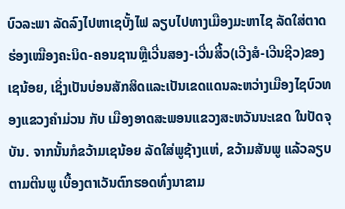ບົວລະພາ ລັດລົງໄປຫາເຊບັ້ງໄຟ ລຽບໄປທາງເມືອງມະຫາໄຊ ລັດໃສ່ຕາດຮ່ອງເໝືອງຄະນິດ-ຄອນຊານຫຼືເວີ່ນສອງ-ເວີ່ນສີ້ວ(ເວີງສໍ-ເວີນຊີວ)ຂອງເຊນ້ອຍ, ເຊິ່ງເປັນບ່ອນສັກສິດແລະເປັນເຂດແດນລະຫວ່າງເມືອງໄຊບົວທອງແຂວງຄຳມ່ວນ ກັບ ເມືອງອາດສະພອນແຂວງສະຫວັນນະເຂດ ໃນປັດຈຸບັນ. ຈາກນັ້ນກໍຂວ້າມເຊນ້ອຍ ລັດໃສ່ພູຊ້າງແຫ່, ຂວ້າມສັນພູ ແລ້ວລຽບຕາມຕີນພູ ເບື້ອງຕາເວັນຕົກຮອດທົ່ງນາຂາມ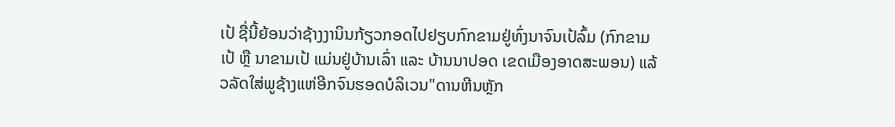ເປ້ ຊື່ນີ້ຍ້ອນວ່າຊ້າງງານິນກ້ຽວກອດໄປຢຽບກົກຂາມຢູ່ທົ່ງນາຈົນເປ້ລົ້ມ (ກົກຂາມເປ້ ຫຼື ນາຂາມເປ້ ແມ່ນຢູ່ບ້ານເລົ່າ ແລະ ບ້ານນາປອດ ເຂດເມືອງອາດສະພອນ) ແລ້ວລັດໃສ່ພູຊ້າງແຫ່ອີກຈົນຮອດບໍລິເວນ"ດານຫີນຫຼັກ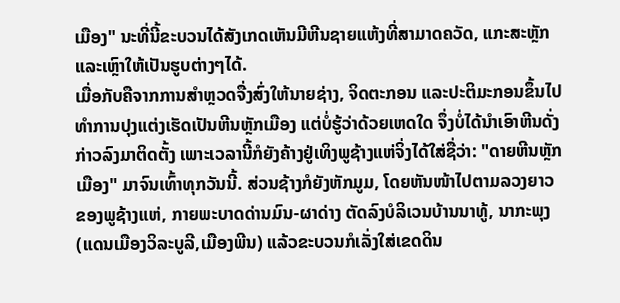ເມືອງ" ນະທີ່ນີ້ຂະບວນໄດ້ສັງເກດເຫັນມີຫີນຊາຍແຫ້ງທີ່ສາມາດຄວັດ, ແກະສະຫຼັກ ແລະເຫຼົາໃຫ້ເປັນຮູບຕ່າງໆໄດ້.
ເມື່ອກັບຄືຈາກການສຳຫຼວດຈື່ງສົ່ງໃຫ້ນາຍຊ່າງ, ຈິດຕະກອນ ແລະປະຕິມະກອນຂຶ້ນໄປທຳການປຸງແຕ່ງເຮັດເປັນຫີນຫຼັກເມືອງ ແຕ່ບໍ່ຮູ້ວ່າດ້ວຍເຫດໃດ ຈຶ່ງບໍ່ໄດ້ນຳເອົາຫີນດັ່ງກ່າວລົງມາຕິດຕັ້ງ ເພາະເວລານີ້ກໍຍັງຄ້າງຢູ່ເທິງພູຊ້າງແຫ່ຈິ່ງໄດ້ໃສ່ຊື່ວ່າ: "ດາຍຫີນຫຼັກເມືອງ" ມາຈົນເທົ້າທຸກວັນນີ້. ສ່ວນຊ້າງກໍຍັງຫັກມູມ, ໂດຍຫັນໜ້າໄປຕາມລວງຍາວຂອງພູຊ້າງແຫ່, ກາຍພະບາດດ່ານມົນ-ຜາດ່າງ ຕັດລົງບໍລິເວນບ້ານນາທູ້, ນາກະພຸງ(ແດນເມືອງວິລະບູລີ,ເມືອງພີນ) ແລ້ວຂະບວນກໍເລັ່ງໃສ່ເຂດດິນ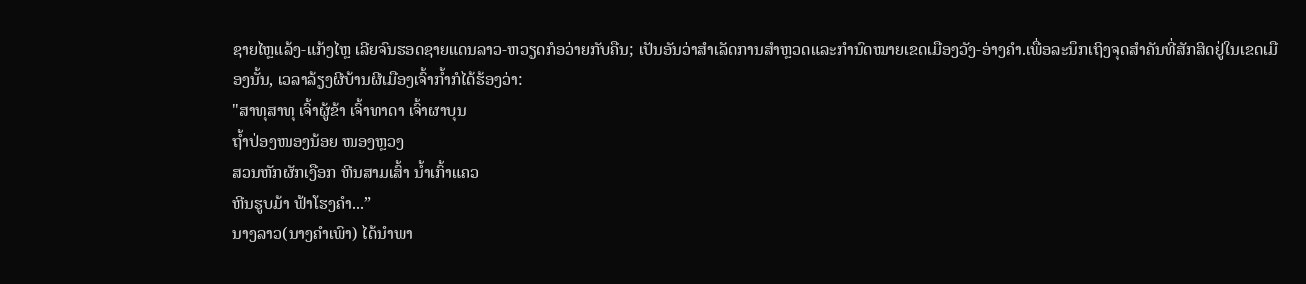ຊາຍໄຫຼແລ້ງ-ແກ້ງໄຫຼ ເລີຍຈົນຮອດຊາຍແດນລາວ-ຫວຽດກໍອວ່າຍກັບຄືນ; ເປັນອັນວ່າສຳເລັດການສຳຫຼວດແລະກຳນົດໝາຍເຂດເມືອງວັງ-ອ່າງຄຳ.ເພື່ອລະນຶກເຖິງຈຸດສຳຄັນທີ່ສັກສິດຢູ່ໃນເຂດເມືອງນັ້ນ, ເວລາລ້ຽງຜີບ້ານຜີເມືອງເຈົ້າກໍ້າກໍໄດ້ຮ້ອງວ່າ:
"ສາທຸສາທຸ ເຈົ້າຜູ້ຂ້າ ເຈົ້າທາດາ ເຈົ້າຜາບຸນ
ຖໍ້າປ່ອງໜອງນ້ອຍ ໜອງຫຼວງ
ສວນຫັກຜັກເງືອກ ຫີນສາມເສົ້າ ນໍ້າເກົ້າແຄວ
ຫີນຮູບມ້າ ຟ້າໂຮງຄຳ...”
ນາງລາວ(ນາງຄຳເພົາ) ໄດ້ນຳພາ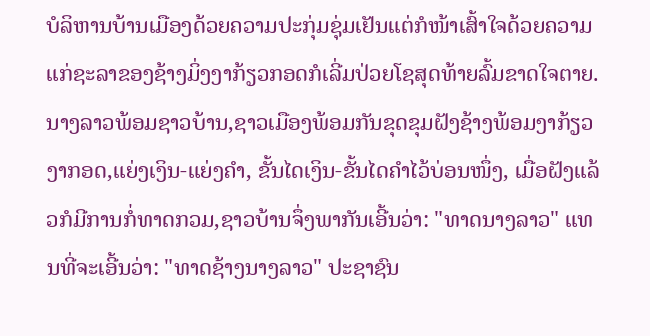ບໍລິຫານບ້ານເມືອງດ້ວຍຄວາມປະກຸ່ມຊຸ່ມເຢັນແຕ່ກໍໜ້າເສົ້າໃຈດ້ວຍຄວາມແກ່ຊະລາຂອງຊ້າງມິ່ງງາກ້ຽວກອດກໍເລີ່ມປ່ວຍໂຊສຸດທ້າຍລົ້ມຂາດໃຈຕາຍ. ນາງລາວພ້ອມຊາວບ້ານ,ຊາວເມືອງພ້ອມກັນຂຸດຂຸມຝັງຊ້າງພ້ອມງາກ້ຽວງາກອດ,ແຍ່ງເງິນ-ແຍ່ງຄຳ, ຂັ້ນໄດເງິນ-ຂັ້ນໄດຄຳໄວ້ບ່ອນໜຶ່ງ, ເມື່ອຝັງແລ້ວກໍມີການກໍ່ທາດກວມ,ຊາວບ້ານຈຶ່ງພາກັນເອີ້ນວ່າ: "ທາດນາງລາວ" ແທນທີ່ຈະເອີ້ນວ່າ: "ທາດຊ້າງນາງລາວ" ປະຊາຊົນ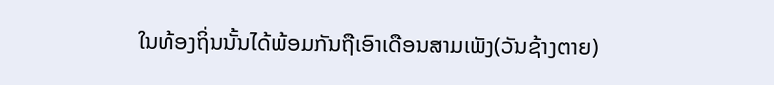ໃນທ້ອງຖິ່ນນັ້ນໄດ້ພ້ອມກັນຖືເອົາເດືອນສາມເພັງ(ວັນຊ້າງຕາຍ)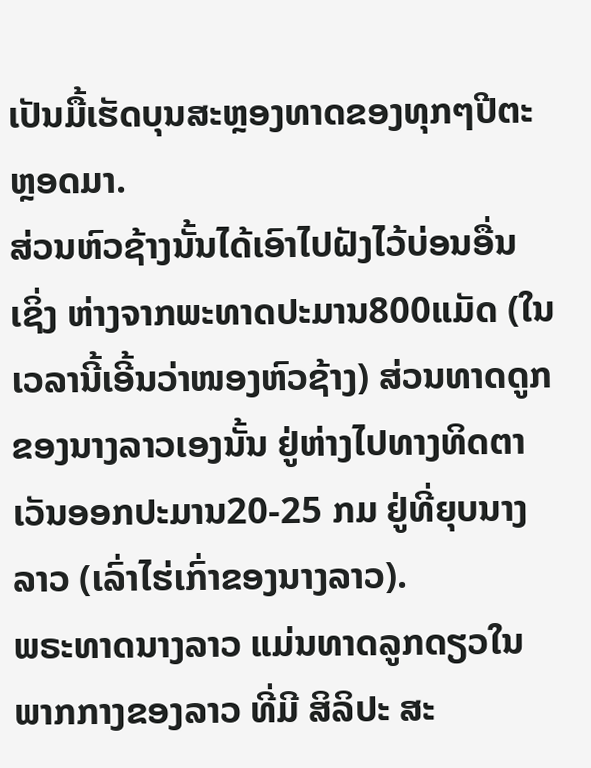ເປັນມື້ເຮັດບຸນສະຫຼອງທາດຂອງທຸກໆປີຕະຫຼອດມາ.
ສ່ວນຫົວຊ້າງນັ້ນໄດ້ເອົາໄປຝັງໄວ້ບ່ອນອື່ນ ເຊິ່ງ ຫ່າງຈາກພະທາດປະມານ800ແມັດ (ໃນເວລານີ້ເອີ້ນວ່າໜອງຫົວຊ້າງ) ສ່ວນທາດດູກຂອງນາງລາວເອງນັ້ນ ຢູ່ຫ່າງໄປທາງທິດຕາເວັນອອກປະມານ20-25 ກມ ຢູ່ທີ່ຍຸບນາງລາວ (ເລົ່າໄຮ່ເກົ່າຂອງນາງລາວ).
ພຣະທາດນາງລາວ ແມ່ນທາດລູກດຽວໃນພາກກາງຂອງລາວ ທີ່ມີ ສິລິປະ ສະ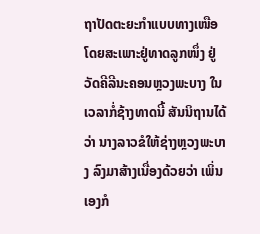ຖາປັດຕະຍະກຳແບບທາງເໜືອ ໂດຍສະເພາະຢູ່ທາດລູກໜຶ່ງ ຢູ່ວັດຄີລີນະຄອນຫຼວງພະບາງ ໃນເວລາກໍ່ຊ້າງທາດນີ້ ສັນນິຖານໄດ້ວ່າ ນາງລາວຂໍໃຫ້ຊ່າງຫຼວງພະບາງ ລົງມາສ້າງເນື່ອງດ້ວຍວ່າ ເພິ່ນເອງກໍ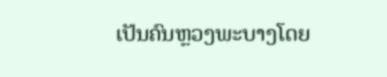ເປັນຄົນຫຼວງພະບາງໂດຍ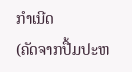ກຳເນີດ
(ຄັດຈາກປື້ມປະຫ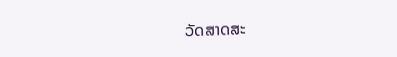ວັດສາດສະ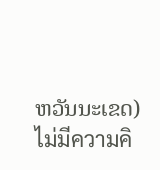ຫວັນນະເຂດ)
ไม่มีความคิ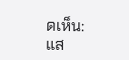ดเห็น:
แส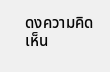ดงความคิดเห็น